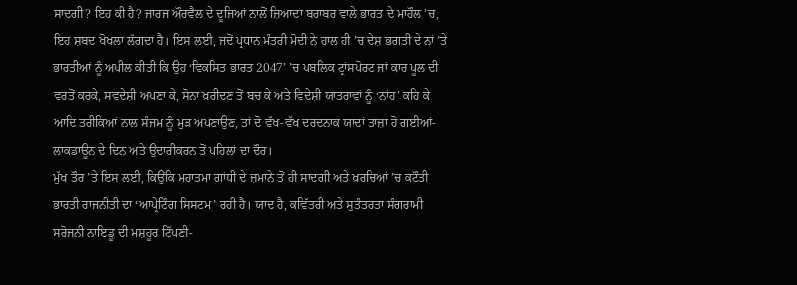ਸਾਦਗੀ? ਇਹ ਕੀ ਹੈ? ਜਾਰਜ ਔਰਵੈਲ ਦੇ ਦੂਜਿਆਂ ਨਾਲੋਂ ਜ਼ਿਆਦਾ ਬਰਾਬਰ ਵਾਲੇ ਭਾਰਤ ਦੇ ਮਾਹੌਲ ’ਚ, ਇਹ ਸ਼ਬਦ ਖੋਖਲਾ ਲੱਗਦਾ ਹੈ। ਇਸ ਲਈ, ਜਦੋਂ ਪ੍ਰਧਾਨ ਮੰਤਰੀ ਮੋਦੀ ਨੇ ਹਾਲ ਹੀ ’ਚ ਦੇਸ਼ ਭਗਤੀ ਦੇ ਨਾਂ ’ਤੇ ਭਾਰਤੀਆਂ ਨੂੰ ਅਪੀਲ ਕੀਤੀ ਕਿ ਉਹ ‘ਵਿਕਸਿਤ ਭਾਰਤ 2047’ ’ਚ ਪਬਲਿਕ ਟ੍ਰਾਂਸਪੋਰਟ ਜਾਂ ਕਾਰ ਪੂਲ ਦੀ ਵਰਤੋਂ ਕਰਕੇ, ਸਵਦੇਸ਼ੀ ਅਪਣਾ ਕੇ, ਸੋਨਾ ਖ਼ਰੀਦਣ ਤੋਂ ਬਚ ਕੇ ਅਤੇ ਵਿਦੇਸ਼ੀ ਯਾਤਰਾਵਾਂ ਨੂੰ ‘ਨਾਂਹ’ ਕਹਿ ਕੇ ਆਦਿ ਤਰੀਕਿਆਂ ਨਾਲ ਸੰਜਮ ਨੂੰ ਮੁੜ ਅਪਣਾਉਣ, ਤਾਂ ਦੋ ਵੱਖ-ਵੱਖ ਦਰਦਨਾਕ ਯਾਦਾਂ ਤਾਜ਼ਾ ਹੋ ਗਈਆਂ- ਲਾਕਡਾਊਨ ਦੇ ਦਿਨ ਅਤੇ ਉਦਾਰੀਕਰਨ ਤੋਂ ਪਹਿਲਾਂ ਦਾ ਦੌਰ।
ਮੁੱਖ ਤੌਰ ’ਤੇ ਇਸ ਲਈ, ਕਿਉਂਕਿ ਮਹਾਤਮਾ ਗਾਂਧੀ ਦੇ ਜ਼ਮਾਨੇ ਤੋਂ ਹੀ ਸਾਦਗੀ ਅਤੇ ਖ਼ਰਚਿਆਂ ’ਚ ਕਟੌਤੀ ਭਾਰਤੀ ਰਾਜਨੀਤੀ ਦਾ ‘ਆਪ੍ਰੇਟਿੰਗ ਸਿਸਟਮ’ ਰਹੀ ਹੈ। ਯਾਦ ਹੈ, ਕਵਿੱਤਰੀ ਅਤੇ ਸੁਤੰਤਰਤਾ ਸੰਗਰਾਮੀ ਸਰੋਜਨੀ ਨਾਇਡੂ ਦੀ ਮਸ਼ਹੂਰ ਟਿੱਪਣੀ-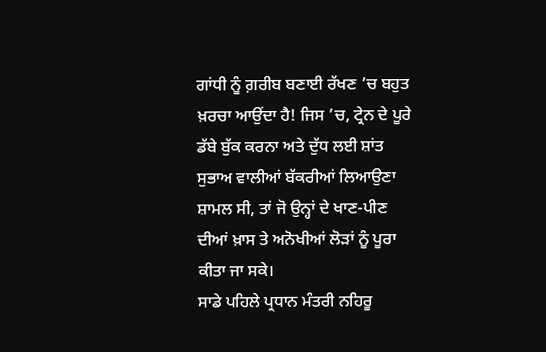ਗਾਂਧੀ ਨੂੰ ਗ਼ਰੀਬ ਬਣਾਈ ਰੱਖਣ ’ਚ ਬਹੁਤ ਖ਼ਰਚਾ ਆਉਂਦਾ ਹੈ! ਜਿਸ ’ਚ, ਟ੍ਰੇਨ ਦੇ ਪੂਰੇ ਡੱਬੇ ਬੁੱਕ ਕਰਨਾ ਅਤੇ ਦੁੱਧ ਲਈ ਸ਼ਾਂਤ ਸੁਭਾਅ ਵਾਲੀਆਂ ਬੱਕਰੀਆਂ ਲਿਆਉਣਾ ਸ਼ਾਮਲ ਸੀ, ਤਾਂ ਜੋ ਉਨ੍ਹਾਂ ਦੇ ਖਾਣ-ਪੀਣ ਦੀਆਂ ਖ਼ਾਸ ਤੇ ਅਨੋਖੀਆਂ ਲੋੜਾਂ ਨੂੰ ਪੂਰਾ ਕੀਤਾ ਜਾ ਸਕੇ।
ਸਾਡੇ ਪਹਿਲੇ ਪ੍ਰਧਾਨ ਮੰਤਰੀ ਨਹਿਰੂ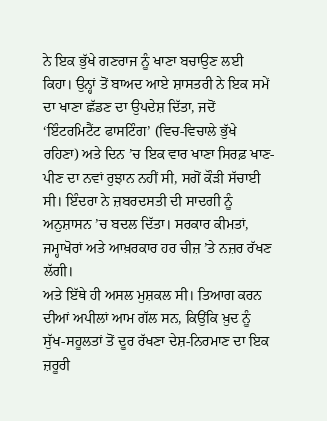ਨੇ ਇਕ ਭੁੱਖੇ ਗਣਰਾਜ ਨੂੰ ਖਾਣਾ ਬਚਾਉਣ ਲਈ ਕਿਹਾ। ਉਨ੍ਹਾਂ ਤੋਂ ਬਾਅਦ ਆਏ ਸ਼ਾਸਤਰੀ ਨੇ ਇਕ ਸਮੇਂ ਦਾ ਖਾਣਾ ਛੱਡਣ ਦਾ ਉਪਦੇਸ਼ ਦਿੱਤਾ, ਜਦੋਂ ‘ਇੰਟਰਮਿਟੈਂਟ ਫਾਸਟਿੰਗ’ (ਵਿਚ-ਵਿਚਾਲੇ ਭੁੱਖੇ ਰਹਿਣਾ) ਅਤੇ ਦਿਨ ’ਚ ਇਕ ਵਾਰ ਖਾਣਾ ਸਿਰਫ਼ ਖਾਣ-ਪੀਣ ਦਾ ਨਵਾਂ ਰੁਝਾਨ ਨਹੀਂ ਸੀ, ਸਗੋਂ ਕੌੜੀ ਸੱਚਾਈ ਸੀ। ਇੰਦਰਾ ਨੇ ਜ਼ਬਰਦਸਤੀ ਦੀ ਸਾਦਗੀ ਨੂੰ ਅਨੁਸ਼ਾਸਨ ’ਚ ਬਦਲ ਦਿੱਤਾ। ਸਰਕਾਰ ਕੀਮਤਾਂ, ਜਮ੍ਹਾਖੋਰਾਂ ਅਤੇ ਆਖ਼ਰਕਾਰ ਹਰ ਚੀਜ਼ ’ਤੇ ਨਜ਼ਰ ਰੱਖਣ ਲੱਗੀ।
ਅਤੇ ਇੱਥੇ ਹੀ ਅਸਲ ਮੁਸ਼ਕਲ ਸੀ। ਤਿਆਗ ਕਰਨ ਦੀਆਂ ਅਪੀਲਾਂ ਆਮ ਗੱਲ ਸਨ, ਕਿਉਂਕਿ ਖ਼ੁਦ ਨੂੰ ਸੁੱਖ-ਸਹੂਲਤਾਂ ਤੋਂ ਦੂਰ ਰੱਖਣਾ ਦੇਸ਼-ਨਿਰਮਾਣ ਦਾ ਇਕ ਜ਼ਰੂਰੀ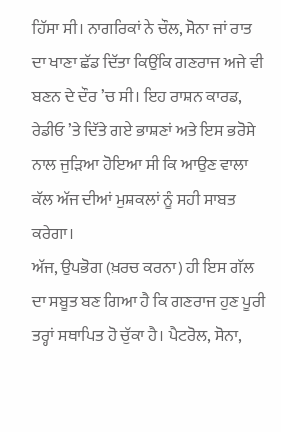ਹਿੱਸਾ ਸੀ। ਨਾਗਰਿਕਾਂ ਨੇ ਚੌਲ, ਸੋਨਾ ਜਾਂ ਰਾਤ ਦਾ ਖਾਣਾ ਛੱਡ ਦਿੱਤਾ ਕਿਉਂਕਿ ਗਣਰਾਜ ਅਜੇ ਵੀ ਬਣਨ ਦੇ ਦੌਰ ’ਚ ਸੀ। ਇਹ ਰਾਸ਼ਨ ਕਾਰਡ, ਰੇਡੀਓ ’ਤੇ ਦਿੱਤੇ ਗਏ ਭਾਸ਼ਣਾਂ ਅਤੇ ਇਸ ਭਰੋਸੇ ਨਾਲ ਜੁੜਿਆ ਹੋਇਆ ਸੀ ਕਿ ਆਉਣ ਵਾਲਾ ਕੱਲ ਅੱਜ ਦੀਆਂ ਮੁਸ਼ਕਲਾਂ ਨੂੰ ਸਹੀ ਸਾਬਤ ਕਰੇਗਾ।
ਅੱਜ, ਉਪਭੋਗ (ਖ਼ਰਚ ਕਰਨਾ) ਹੀ ਇਸ ਗੱਲ ਦਾ ਸਬੂਤ ਬਣ ਗਿਆ ਹੈ ਕਿ ਗਣਰਾਜ ਹੁਣ ਪੂਰੀ ਤਰ੍ਹਾਂ ਸਥਾਪਿਤ ਹੋ ਚੁੱਕਾ ਹੈ। ਪੈਟਰੋਲ, ਸੋਨਾ,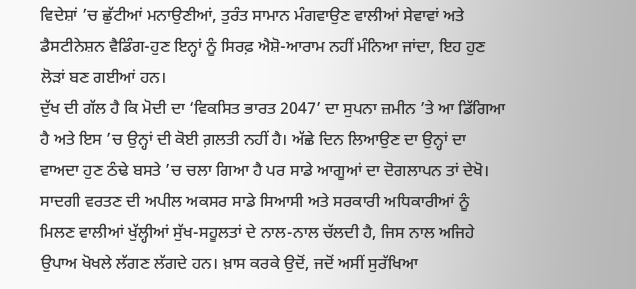ਵਿਦੇਸ਼ਾਂ ’ਚ ਛੁੱਟੀਆਂ ਮਨਾਉਣੀਆਂ, ਤੁਰੰਤ ਸਾਮਾਨ ਮੰਗਵਾਉਣ ਵਾਲੀਆਂ ਸੇਵਾਵਾਂ ਅਤੇ ਡੈਸਟੀਨੇਸ਼ਨ ਵੈਡਿੰਗ-ਹੁਣ ਇਨ੍ਹਾਂ ਨੂੰ ਸਿਰਫ਼ ਐਸ਼ੋ-ਆਰਾਮ ਨਹੀਂ ਮੰਨਿਆ ਜਾਂਦਾ, ਇਹ ਹੁਣ ਲੋੜਾਂ ਬਣ ਗਈਆਂ ਹਨ।
ਦੁੱਖ ਦੀ ਗੱਲ ਹੈ ਕਿ ਮੋਦੀ ਦਾ ‘ਵਿਕਸਿਤ ਭਾਰਤ 2047’ ਦਾ ਸੁਪਨਾ ਜ਼ਮੀਨ ’ਤੇ ਆ ਡਿੱਗਿਆ ਹੈ ਅਤੇ ਇਸ ’ਚ ਉਨ੍ਹਾਂ ਦੀ ਕੋਈ ਗ਼ਲਤੀ ਨਹੀਂ ਹੈ। ਅੱਛੇ ਦਿਨ ਲਿਆਉਣ ਦਾ ਉਨ੍ਹਾਂ ਦਾ ਵਾਅਦਾ ਹੁਣ ਠੰਢੇ ਬਸਤੇ ’ਚ ਚਲਾ ਗਿਆ ਹੈ ਪਰ ਸਾਡੇ ਆਗੂਆਂ ਦਾ ਦੋਗਲਾਪਨ ਤਾਂ ਦੇਖੋ। ਸਾਦਗੀ ਵਰਤਣ ਦੀ ਅਪੀਲ ਅਕਸਰ ਸਾਡੇ ਸਿਆਸੀ ਅਤੇ ਸਰਕਾਰੀ ਅਧਿਕਾਰੀਆਂ ਨੂੰ ਮਿਲਣ ਵਾਲੀਆਂ ਖੁੱਲ੍ਹੀਆਂ ਸੁੱਖ-ਸਹੂਲਤਾਂ ਦੇ ਨਾਲ-ਨਾਲ ਚੱਲਦੀ ਹੈ, ਜਿਸ ਨਾਲ ਅਜਿਹੇ ਉਪਾਅ ਖੋਖਲੇ ਲੱਗਣ ਲੱਗਦੇ ਹਨ। ਖ਼ਾਸ ਕਰਕੇ ਉਦੋਂ, ਜਦੋਂ ਅਸੀਂ ਸੁਰੱਖਿਆ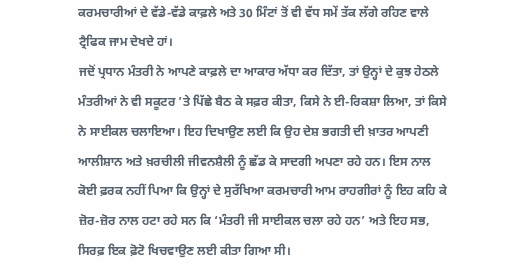ਕਰਮਚਾਰੀਆਂ ਦੇ ਵੱਡੇ-ਵੱਡੇ ਕਾਫ਼ਲੇ ਅਤੇ 30 ਮਿੰਟਾਂ ਤੋਂ ਵੀ ਵੱਧ ਸਮੇਂ ਤੱਕ ਲੱਗੇ ਰਹਿਣ ਵਾਲੇ ਟ੍ਰੈਫਿਕ ਜਾਮ ਦੇਖਦੇ ਹਾਂ।
ਜਦੋਂ ਪ੍ਰਧਾਨ ਮੰਤਰੀ ਨੇ ਆਪਣੇ ਕਾਫ਼ਲੇ ਦਾ ਆਕਾਰ ਅੱਧਾ ਕਰ ਦਿੱਤਾ, ਤਾਂ ਉਨ੍ਹਾਂ ਦੇ ਕੁਝ ਹੇਠਲੇ ਮੰਤਰੀਆਂ ਨੇ ਵੀ ਸਕੂਟਰ ’ਤੇ ਪਿੱਛੇ ਬੈਠ ਕੇ ਸਫ਼ਰ ਕੀਤਾ, ਕਿਸੇ ਨੇ ਈ-ਰਿਕਸ਼ਾ ਲਿਆ, ਤਾਂ ਕਿਸੇ ਨੇ ਸਾਈਕਲ ਚਲਾਇਆ। ਇਹ ਦਿਖਾਉਣ ਲਈ ਕਿ ਉਹ ਦੇਸ਼ ਭਗਤੀ ਦੀ ਖ਼ਾਤਰ ਆਪਣੀ ਆਲੀਸ਼ਾਨ ਅਤੇ ਖ਼ਰਚੀਲੀ ਜੀਵਨਸ਼ੈਲੀ ਨੂੰ ਛੱਡ ਕੇ ਸਾਦਗੀ ਅਪਣਾ ਰਹੇ ਹਨ। ਇਸ ਨਾਲ ਕੋਈ ਫ਼ਰਕ ਨਹੀਂ ਪਿਆ ਕਿ ਉਨ੍ਹਾਂ ਦੇ ਸੁਰੱਖਿਆ ਕਰਮਚਾਰੀ ਆਮ ਰਾਹਗੀਰਾਂ ਨੂੰ ਇਹ ਕਹਿ ਕੇ ਜ਼ੋਰ-ਜ਼ੋਰ ਨਾਲ ਹਟਾ ਰਹੇ ਸਨ ਕਿ ‘ਮੰਤਰੀ ਜੀ ਸਾਈਕਲ ਚਲਾ ਰਹੇ ਹਨ’ ਅਤੇ ਇਹ ਸਭ, ਸਿਰਫ਼ ਇਕ ਫ਼ੋਟੋ ਖਿਚਵਾਉਣ ਲਈ ਕੀਤਾ ਗਿਆ ਸੀ।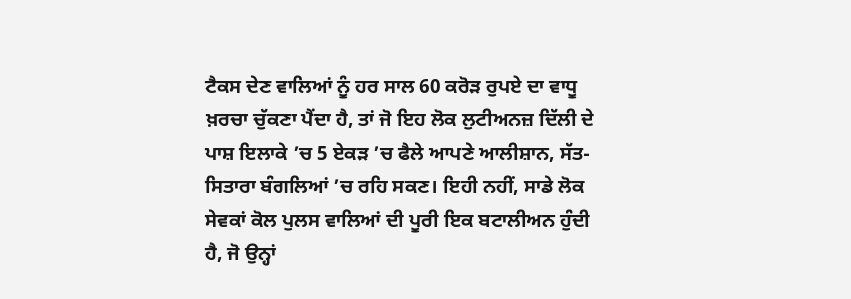ਟੈਕਸ ਦੇਣ ਵਾਲਿਆਂ ਨੂੰ ਹਰ ਸਾਲ 60 ਕਰੋੜ ਰੁਪਏ ਦਾ ਵਾਧੂ ਖ਼ਰਚਾ ਚੁੱਕਣਾ ਪੈਂਦਾ ਹੈ, ਤਾਂ ਜੋ ਇਹ ਲੋਕ ਲੁਟੀਅਨਜ਼ ਦਿੱਲੀ ਦੇ ਪਾਸ਼ ਇਲਾਕੇ ’ਚ 5 ਏਕੜ ’ਚ ਫੈਲੇ ਆਪਣੇ ਆਲੀਸ਼ਾਨ, ਸੱਤ-ਸਿਤਾਰਾ ਬੰਗਲਿਆਂ ’ਚ ਰਹਿ ਸਕਣ। ਇਹੀ ਨਹੀਂ, ਸਾਡੇ ਲੋਕ ਸੇਵਕਾਂ ਕੋਲ ਪੁਲਸ ਵਾਲਿਆਂ ਦੀ ਪੂਰੀ ਇਕ ਬਟਾਲੀਅਨ ਹੁੰਦੀ ਹੈ, ਜੋ ਉਨ੍ਹਾਂ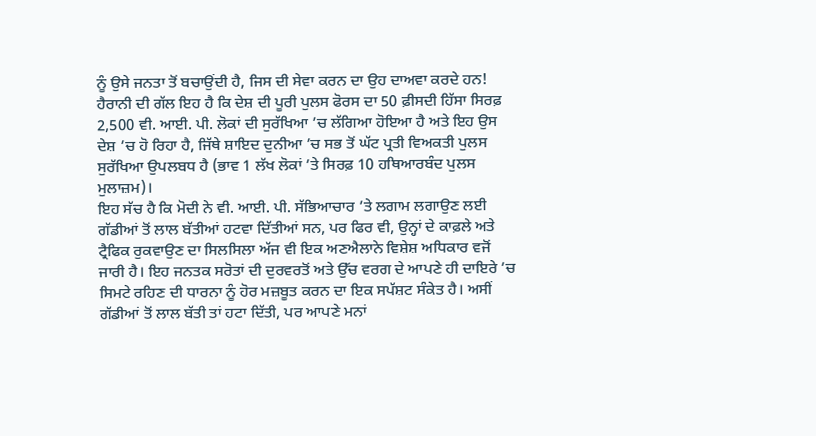ਨੂੰ ਉਸੇ ਜਨਤਾ ਤੋਂ ਬਚਾਉਂਦੀ ਹੈ, ਜਿਸ ਦੀ ਸੇਵਾ ਕਰਨ ਦਾ ਉਹ ਦਾਅਵਾ ਕਰਦੇ ਹਨ! ਹੈਰਾਨੀ ਦੀ ਗੱਲ ਇਹ ਹੈ ਕਿ ਦੇਸ਼ ਦੀ ਪੂਰੀ ਪੁਲਸ ਫੋਰਸ ਦਾ 50 ਫ਼ੀਸਦੀ ਹਿੱਸਾ ਸਿਰਫ਼ 2,500 ਵੀ. ਆਈ. ਪੀ. ਲੋਕਾਂ ਦੀ ਸੁਰੱਖਿਆ ’ਚ ਲੱਗਿਆ ਹੋਇਆ ਹੈ ਅਤੇ ਇਹ ਉਸ ਦੇਸ਼ ’ਚ ਹੋ ਰਿਹਾ ਹੈ, ਜਿੱਥੇ ਸ਼ਾਇਦ ਦੁਨੀਆ ’ਚ ਸਭ ਤੋਂ ਘੱਟ ਪ੍ਰਤੀ ਵਿਅਕਤੀ ਪੁਲਸ ਸੁਰੱਖਿਆ ਉਪਲਬਧ ਹੈ (ਭਾਵ 1 ਲੱਖ ਲੋਕਾਂ ’ਤੇ ਸਿਰਫ਼ 10 ਹਥਿਆਰਬੰਦ ਪੁਲਸ ਮੁਲਾਜ਼ਮ)।
ਇਹ ਸੱਚ ਹੈ ਕਿ ਮੋਦੀ ਨੇ ਵੀ. ਆਈ. ਪੀ. ਸੱਭਿਆਚਾਰ ’ਤੇ ਲਗਾਮ ਲਗਾਉਣ ਲਈ ਗੱਡੀਆਂ ਤੋਂ ਲਾਲ ਬੱਤੀਆਂ ਹਟਵਾ ਦਿੱਤੀਆਂ ਸਨ, ਪਰ ਫਿਰ ਵੀ, ਉਨ੍ਹਾਂ ਦੇ ਕਾਫ਼ਲੇ ਅਤੇ ਟ੍ਰੈਫਿਕ ਰੁਕਵਾਉਣ ਦਾ ਸਿਲਸਿਲਾ ਅੱਜ ਵੀ ਇਕ ਅਣਐਲਾਨੇ ਵਿਸ਼ੇਸ਼ ਅਧਿਕਾਰ ਵਜੋਂ ਜਾਰੀ ਹੈ। ਇਹ ਜਨਤਕ ਸਰੋਤਾਂ ਦੀ ਦੁਰਵਰਤੋਂ ਅਤੇ ਉੱਚ ਵਰਗ ਦੇ ਆਪਣੇ ਹੀ ਦਾਇਰੇ ’ਚ ਸਿਮਟੇ ਰਹਿਣ ਦੀ ਧਾਰਨਾ ਨੂੰ ਹੋਰ ਮਜ਼ਬੂਤ ਕਰਨ ਦਾ ਇਕ ਸਪੱਸ਼ਟ ਸੰਕੇਤ ਹੈ। ਅਸੀਂ ਗੱਡੀਆਂ ਤੋਂ ਲਾਲ ਬੱਤੀ ਤਾਂ ਹਟਾ ਦਿੱਤੀ, ਪਰ ਆਪਣੇ ਮਨਾਂ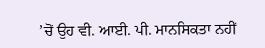’ਚੋਂ ਉਹ ਵੀ. ਆਈ. ਪੀ. ਮਾਨਸਿਕਤਾ ਨਹੀਂ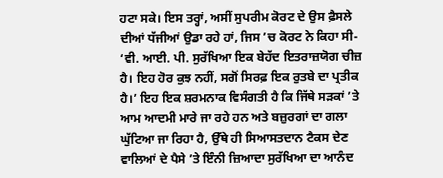ਹਟਾ ਸਕੇ। ਇਸ ਤਰ੍ਹਾਂ, ਅਸੀਂ ਸੁਪਰੀਮ ਕੋਰਟ ਦੇ ਉਸ ਫ਼ੈਸਲੇ ਦੀਆਂ ਧੱਜੀਆਂ ਉਡਾ ਰਹੇ ਹਾਂ, ਜਿਸ ’ਚ ਕੋਰਟ ਨੇ ਕਿਹਾ ਸੀ- ‘ਵੀ. ਆਈ. ਪੀ. ਸੁਰੱਖਿਆ ਇਕ ਬੇਹੱਦ ਇਤਰਾਜ਼ਯੋਗ ਚੀਜ਼ ਹੈ। ਇਹ ਹੋਰ ਕੁਝ ਨਹੀਂ, ਸਗੋਂ ਸਿਰਫ਼ ਇਕ ਰੁਤਬੇ ਦਾ ਪ੍ਰਤੀਕ ਹੈ।’ ਇਹ ਇਕ ਸ਼ਰਮਨਾਕ ਵਿਸੰਗਤੀ ਹੈ ਕਿ ਜਿੱਥੇ ਸੜਕਾਂ ’ਤੇ ਆਮ ਆਦਮੀ ਮਾਰੇ ਜਾ ਰਹੇ ਹਨ ਅਤੇ ਬਜ਼ੁਰਗਾਂ ਦਾ ਗਲਾ ਘੁੱਟਿਆ ਜਾ ਰਿਹਾ ਹੈ, ਉੱਥੇ ਹੀ ਸਿਆਸਤਦਾਨ ਟੈਕਸ ਦੇਣ ਵਾਲਿਆਂ ਦੇ ਪੈਸੇ ’ਤੇ ਇੰਨੀ ਜ਼ਿਆਦਾ ਸੁਰੱਖਿਆ ਦਾ ਆਨੰਦ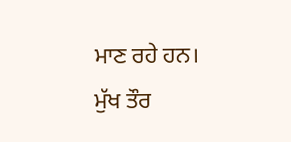ਮਾਣ ਰਹੇ ਹਨ।
ਮੁੱਖ ਤੌਰ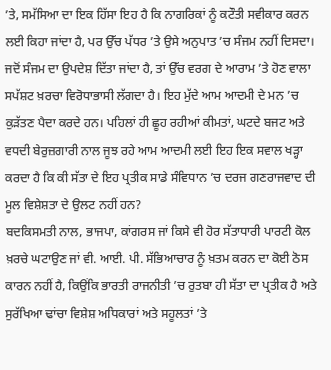’ਤੇ, ਸਮੱਸਿਆ ਦਾ ਇਕ ਹਿੱਸਾ ਇਹ ਹੈ ਕਿ ਨਾਗਰਿਕਾਂ ਨੂੰ ਕਟੌਤੀ ਸਵੀਕਾਰ ਕਰਨ ਲਈ ਕਿਹਾ ਜਾਂਦਾ ਹੈ, ਪਰ ਉੱਚ ਪੱਧਰ ’ਤੇ ਉਸੇ ਅਨੁਪਾਤ ’ਚ ਸੰਜਮ ਨਹੀਂ ਦਿਸਦਾ। ਜਦੋਂ ਸੰਜਮ ਦਾ ਉਪਦੇਸ਼ ਦਿੱਤਾ ਜਾਂਦਾ ਹੈ, ਤਾਂ ਉੱਚ ਵਰਗ ਦੇ ਆਰਾਮ ’ਤੇ ਹੋਣ ਵਾਲਾ ਸਪੱਸ਼ਟ ਖ਼ਰਚਾ ਵਿਰੋਧਾਭਾਸੀ ਲੱਗਦਾ ਹੈ। ਇਹ ਮੁੱਦੇ ਆਮ ਆਦਮੀ ਦੇ ਮਨ ’ਚ ਕੁੜੱਤਣ ਪੈਦਾ ਕਰਦੇ ਹਨ। ਪਹਿਲਾਂ ਹੀ ਛੂਹ ਰਹੀਆਂ ਕੀਮਤਾਂ, ਘਟਦੇ ਬਜਟ ਅਤੇ ਵਧਦੀ ਬੇਰੁਜ਼ਗਾਰੀ ਨਾਲ ਜੂਝ ਰਹੇ ਆਮ ਆਦਮੀ ਲਈ ਇਹ ਇਕ ਸਵਾਲ ਖੜ੍ਹਾ ਕਰਦਾ ਹੈ ਕਿ ਕੀ ਸੱਤਾ ਦੇ ਇਹ ਪ੍ਰਤੀਕ ਸਾਡੇ ਸੰਵਿਧਾਨ ’ਚ ਦਰਜ ਗਣਰਾਜਵਾਦ ਦੀ ਮੂਲ ਵਿਸ਼ੇਸ਼ਤਾ ਦੇ ਉਲਟ ਨਹੀਂ ਹਨ?
ਬਦਕਿਸਮਤੀ ਨਾਲ, ਭਾਜਪਾ, ਕਾਂਗਰਸ ਜਾਂ ਕਿਸੇ ਵੀ ਹੋਰ ਸੱਤਾਧਾਰੀ ਪਾਰਟੀ ਕੋਲ ਖ਼ਰਚੇ ਘਟਾਉਣ ਜਾਂ ਵੀ. ਆਈ. ਪੀ. ਸੱਭਿਆਚਾਰ ਨੂੰ ਖ਼ਤਮ ਕਰਨ ਦਾ ਕੋਈ ਠੋਸ ਕਾਰਨ ਨਹੀਂ ਹੈ, ਕਿਉਂਕਿ ਭਾਰਤੀ ਰਾਜਨੀਤੀ ’ਚ ਰੁਤਬਾ ਹੀ ਸੱਤਾ ਦਾ ਪ੍ਰਤੀਕ ਹੈ ਅਤੇ ਸੁਰੱਖਿਆ ਢਾਂਚਾ ਵਿਸ਼ੇਸ਼ ਅਧਿਕਾਰਾਂ ਅਤੇ ਸਹੂਲਤਾਂ ’ਤੇ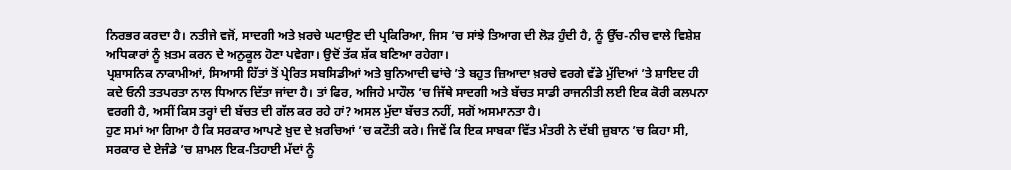ਨਿਰਭਰ ਕਰਦਾ ਹੈ। ਨਤੀਜੇ ਵਜੋਂ, ਸਾਦਗੀ ਅਤੇ ਖ਼ਰਚੇ ਘਟਾਉਣ ਦੀ ਪ੍ਰਕਿਰਿਆ, ਜਿਸ ’ਚ ਸਾਂਝੇ ਤਿਆਗ ਦੀ ਲੋੜ ਹੁੰਦੀ ਹੈ, ਨੂੰ ਉੱਚ-ਨੀਚ ਵਾਲੇ ਵਿਸ਼ੇਸ਼ ਅਧਿਕਾਰਾਂ ਨੂੰ ਖ਼ਤਮ ਕਰਨ ਦੇ ਅਨੁਕੂਲ ਹੋਣਾ ਪਵੇਗਾ। ਉਦੋਂ ਤੱਕ ਸ਼ੱਕ ਬਣਿਆ ਰਹੇਗਾ।
ਪ੍ਰਸ਼ਾਸਨਿਕ ਨਾਕਾਮੀਆਂ, ਸਿਆਸੀ ਹਿੱਤਾਂ ਤੋਂ ਪ੍ਰੇਰਿਤ ਸਬਸਿਡੀਆਂ ਅਤੇ ਬੁਨਿਆਦੀ ਢਾਂਚੇ ’ਤੇ ਬਹੁਤ ਜ਼ਿਆਦਾ ਖ਼ਰਚੇ ਵਰਗੇ ਵੱਡੇ ਮੁੱਦਿਆਂ ’ਤੇ ਸ਼ਾਇਦ ਹੀ ਕਦੇ ਓਨੀ ਤਤਪਰਤਾ ਨਾਲ ਧਿਆਨ ਦਿੱਤਾ ਜਾਂਦਾ ਹੈ। ਤਾਂ ਫਿਰ, ਅਜਿਹੇ ਮਾਹੌਲ ’ਚ ਜਿੱਥੇ ਸਾਦਗੀ ਅਤੇ ਬੱਚਤ ਸਾਡੀ ਰਾਜਨੀਤੀ ਲਈ ਇਕ ਕੋਰੀ ਕਲਪਨਾ ਵਰਗੀ ਹੈ, ਅਸੀਂ ਕਿਸ ਤਰ੍ਹਾਂ ਦੀ ਬੱਚਤ ਦੀ ਗੱਲ ਕਰ ਰਹੇ ਹਾਂ? ਅਸਲ ਮੁੱਦਾ ਬੱਚਤ ਨਹੀਂ, ਸਗੋਂ ਅਸਮਾਨਤਾ ਹੈ।
ਹੁਣ ਸਮਾਂ ਆ ਗਿਆ ਹੈ ਕਿ ਸਰਕਾਰ ਆਪਣੇ ਖ਼ੁਦ ਦੇ ਖ਼ਰਚਿਆਂ ’ਚ ਕਟੌਤੀ ਕਰੇ। ਜਿਵੇਂ ਕਿ ਇਕ ਸਾਬਕਾ ਵਿੱਤ ਮੰਤਰੀ ਨੇ ਦੱਬੀ ਜ਼ੁਬਾਨ ’ਚ ਕਿਹਾ ਸੀ, ਸਰਕਾਰ ਦੇ ਏਜੰਡੇ ’ਚ ਸ਼ਾਮਲ ਇਕ-ਤਿਹਾਈ ਮੱਦਾਂ ਨੂੰ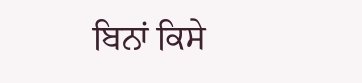ਬਿਨਾਂ ਕਿਸੇ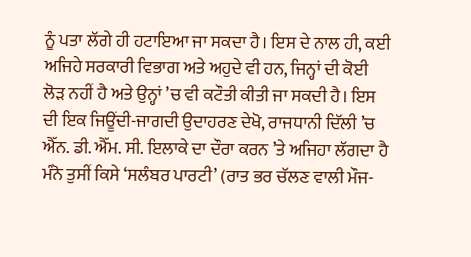ਨੂੰ ਪਤਾ ਲੱਗੇ ਹੀ ਹਟਾਇਆ ਜਾ ਸਕਦਾ ਹੈ। ਇਸ ਦੇ ਨਾਲ ਹੀ, ਕਈ ਅਜਿਹੇ ਸਰਕਾਰੀ ਵਿਭਾਗ ਅਤੇ ਅਹੁਦੇ ਵੀ ਹਨ, ਜਿਨ੍ਹਾਂ ਦੀ ਕੋਈ ਲੋੜ ਨਹੀਂ ਹੈ ਅਤੇ ਉਨ੍ਹਾਂ ’ਚ ਵੀ ਕਟੌਤੀ ਕੀਤੀ ਜਾ ਸਕਦੀ ਹੈ। ਇਸ ਦੀ ਇਕ ਜਿਊਂਦੀ-ਜਾਗਦੀ ਉਦਾਹਰਣ ਦੇਖੋ, ਰਾਜਧਾਨੀ ਦਿੱਲੀ ’ਚ ਐੱਨ. ਡੀ. ਐੱਮ. ਸੀ. ਇਲਾਕੇ ਦਾ ਦੌਰਾ ਕਰਨ ’ਤੇ ਅਜਿਹਾ ਲੱਗਦਾ ਹੈ ਮੰਨੋ ਤੁਸੀਂ ਕਿਸੇ ‘ਸਲੰਬਰ ਪਾਰਟੀ’ (ਰਾਤ ਭਰ ਚੱਲਣ ਵਾਲੀ ਮੌਜ-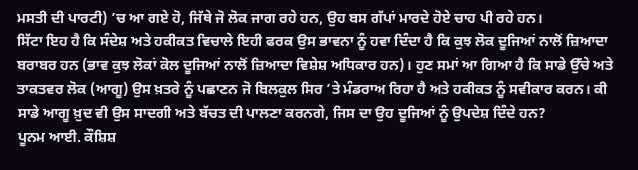ਮਸਤੀ ਦੀ ਪਾਰਟੀ) ’ਚ ਆ ਗਏ ਹੋ, ਜਿੱਥੇ ਜੋ ਲੋਕ ਜਾਗ ਰਹੇ ਹਨ, ਉਹ ਬਸ ਗੱਪਾਂ ਮਾਰਦੇ ਹੋਏ ਚਾਹ ਪੀ ਰਹੇ ਹਨ।
ਸਿੱਟਾ ਇਹ ਹੈ ਕਿ ਸੰਦੇਸ਼ ਅਤੇ ਹਕੀਕਤ ਵਿਚਾਲੇ ਇਹੀ ਫਰਕ ਉਸ ਭਾਵਨਾ ਨੂੰ ਹਵਾ ਦਿੰਦਾ ਹੈ ਕਿ ਕੁਝ ਲੋਕ ਦੂਜਿਆਂ ਨਾਲੋਂ ਜ਼ਿਆਦਾ ਬਰਾਬਰ ਹਨ (ਭਾਵ ਕੁਝ ਲੋਕਾਂ ਕੋਲ ਦੂਜਿਆਂ ਨਾਲੋਂ ਜ਼ਿਆਦਾ ਵਿਸ਼ੇਸ਼ ਅਧਿਕਾਰ ਹਨ)। ਹੁਣ ਸਮਾਂ ਆ ਗਿਆ ਹੈ ਕਿ ਸਾਡੇ ਉੱਚੇ ਅਤੇ ਤਾਕਤਵਰ ਲੋਕ (ਆਗੂ) ਉਸ ਖ਼ਤਰੇ ਨੂੰ ਪਛਾਣਨ ਜੋ ਬਿਲਕੁਲ ਸਿਰ ’ਤੇ ਮੰਡਰਾਅ ਰਿਹਾ ਹੈ ਅਤੇ ਹਕੀਕਤ ਨੂੰ ਸਵੀਕਾਰ ਕਰਨ। ਕੀ ਸਾਡੇ ਆਗੂ ਖ਼ੁਦ ਵੀ ਉਸ ਸਾਦਗੀ ਅਤੇ ਬੱਚਤ ਦੀ ਪਾਲਣਾ ਕਰਨਗੇ, ਜਿਸ ਦਾ ਉਹ ਦੂਜਿਆਂ ਨੂੰ ਉਪਦੇਸ਼ ਦਿੰਦੇ ਹਨ?
ਪੂਨਮ ਆਈ. ਕੌਸ਼ਿਸ਼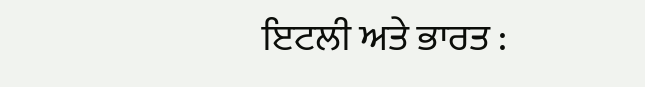ਇਟਲੀ ਅਤੇ ਭਾਰਤ :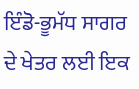ਇੰਡੋ-ਭੂਮੱਧ ਸਾਗਰ ਦੇ ਖੇਤਰ ਲਈ ਇਕ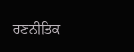ਰਣਨੀਤਿਕ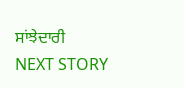ਸਾਂਝੇਦਾਰੀ
NEXT STORY